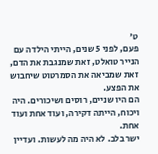ט'
פעם, לפני 5 שנים, הייתי הילדה עם הנייר טואלט, זאת שמנגבת את הדם, זאת שמביאה את הסמרטוט שיחבוש את הפצע.
הם היו שניים, רוסים ושיכורים. היה ויכוח, הייתה דקירה, ועוד אחת ועוד אחת.
ישר בלב. לא היה מה לעשות. ועדיין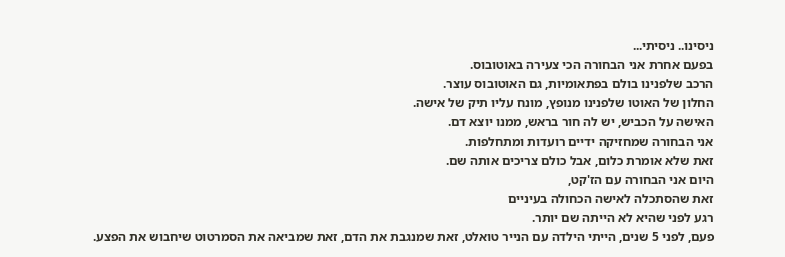ניסינו.. ניסיתי...
בפעם אחרת אני הבחורה הכי צעירה באוטובוס.
הרכב שלפנינו בולם בפתאומיות, גם האוטובוס עוצר.
החלון של האוטו שלפנינו מנופץ, מונח עליו תיק של אישה.
האישה על הכביש, יש לה חור בראש, ממנו יוצא דם.
אני הבחורה שמחזיקה ידיים רועדות ומתחלפות.
זאת שלא אומרת כלום, אבל כולם צריכים אותה שם.
היום אני הבחורה עם הז'קט,
זאת שהסתכלה לאישה הכחולה בעיניים
רגע לפני שהיא לא הייתה שם יותר.
פעם, לפני 5 שנים, הייתי הילדה עם הנייר טואלט, זאת שמנגבת את הדם, זאת שמביאה את הסמרטוט שיחבוש את הפצע.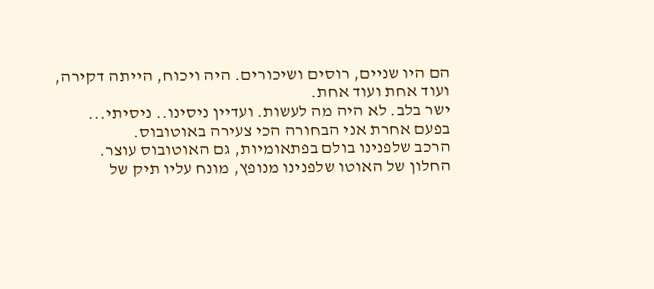הם היו שניים, רוסים ושיכורים. היה ויכוח, הייתה דקירה, ועוד אחת ועוד אחת.
ישר בלב. לא היה מה לעשות. ועדיין ניסינו.. ניסיתי...
בפעם אחרת אני הבחורה הכי צעירה באוטובוס.
הרכב שלפנינו בולם בפתאומיות, גם האוטובוס עוצר.
החלון של האוטו שלפנינו מנופץ, מונח עליו תיק של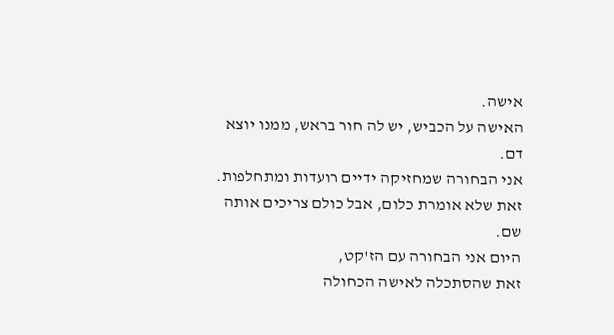אישה.
האישה על הכביש, יש לה חור בראש, ממנו יוצא דם.
אני הבחורה שמחזיקה ידיים רועדות ומתחלפות.
זאת שלא אומרת כלום, אבל כולם צריכים אותה שם.
היום אני הבחורה עם הז'קט,
זאת שהסתכלה לאישה הכחולה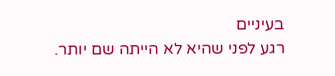בעיניים
רגע לפני שהיא לא הייתה שם יותר.